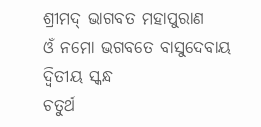ଶ୍ରୀମଦ୍ ଭାଗବତ ମହାପୁରାଣ
ଓଁ ନମୋ ଭଗବତେ ବାସୁଦେବାୟ
ଦ୍ବିତୀୟ ସ୍କନ୍ଧ
ଚତୁର୍ଥ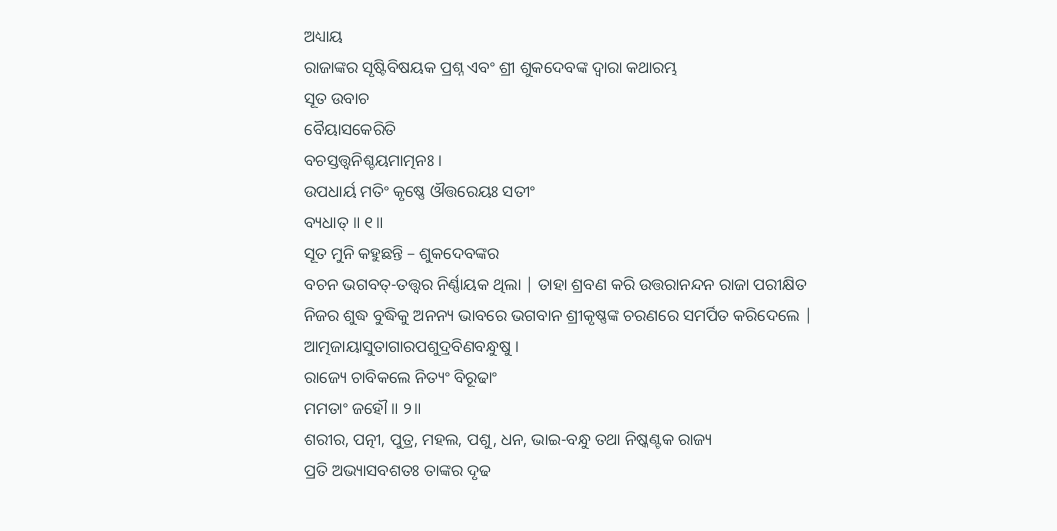ଅଧ୍ୟାୟ
ରାଜାଙ୍କର ସୃଷ୍ଟିବିଷୟକ ପ୍ରଶ୍ନ ଏବଂ ଶ୍ରୀ ଶୁକଦେବଙ୍କ ଦ୍ବାରା କଥାରମ୍ଭ
ସୂତ ଉବାଚ
ବୈୟାସକେରିତି
ବଚସ୍ତତ୍ତ୍ୱନିଶ୍ଚୟମାତ୍ମନଃ ।
ଉପଧାର୍ୟ ମତିଂ କୃଷ୍ଣେ ଔତ୍ତରେୟଃ ସତୀଂ
ବ୍ୟଧାତ୍ ॥ ୧॥
ସୂତ ମୁନି କହୁଛନ୍ତି – ଶୁକଦେବଙ୍କର
ବଚନ ଭଗବତ୍-ତତ୍ତ୍ବର ନିର୍ଣ୍ଣାୟକ ଥିଲା | ତାହା ଶ୍ରବଣ କରି ଉତ୍ତରାନନ୍ଦନ ରାଜା ପରୀକ୍ଷିତ
ନିଜର ଶୁଦ୍ଧ ବୁଦ୍ଧିକୁ ଅନନ୍ୟ ଭାବରେ ଭଗବାନ ଶ୍ରୀକୃଷ୍ଣଙ୍କ ଚରଣରେ ସମର୍ପିତ କରିଦେଲେ |
ଆତ୍ମଜାୟାସୁତାଗାରପଶୁଦ୍ରବିଣବନ୍ଧୁଷୁ ।
ରାଜ୍ୟେ ଚାବିକଲେ ନିତ୍ୟଂ ବିରୂଢାଂ
ମମତାଂ ଜହୌ ॥ ୨॥
ଶରୀର, ପତ୍ନୀ, ପୁତ୍ର, ମହଲ, ପଶୁ, ଧନ, ଭାଇ-ବନ୍ଧୁ ତଥା ନିଷ୍କଣ୍ଟକ ରାଜ୍ୟ
ପ୍ରତି ଅଭ୍ୟାସବଶତଃ ତାଙ୍କର ଦୃଢ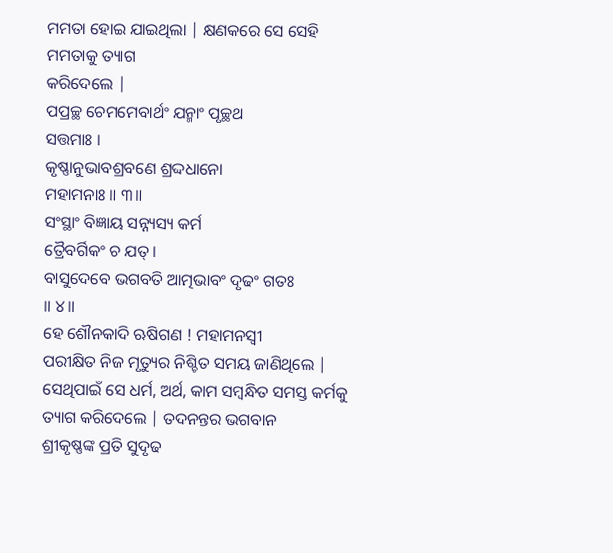ମମତା ହୋଇ ଯାଇଥିଲା | କ୍ଷଣକରେ ସେ ସେହି ମମତାକୁ ତ୍ୟାଗ
କରିଦେଲେ |
ପପ୍ରଚ୍ଛ ଚେମମେବାର୍ଥଂ ଯନ୍ମାଂ ପୃଚ୍ଛଥ
ସତ୍ତମାଃ ।
କୃଷ୍ଣାନୁଭାବଶ୍ରବଣେ ଶ୍ରଦ୍ଦଧାନୋ
ମହାମନାଃ ॥ ୩॥
ସଂସ୍ଥାଂ ବିଜ୍ଞାୟ ସନ୍ନ୍ୟସ୍ୟ କର୍ମ
ତ୍ରୈବର୍ଗିକଂ ଚ ଯତ୍ ।
ବାସୁଦେବେ ଭଗବତି ଆତ୍ମଭାବଂ ଦୃଢଂ ଗତଃ
॥ ୪॥
ହେ ଶୌନକାଦି ଋଷିଗଣ ! ମହାମନସ୍ବୀ
ପରୀକ୍ଷିତ ନିଜ ମୃତ୍ୟୁର ନିଶ୍ଚିତ ସମୟ ଜାଣିଥିଲେ | ସେଥିପାଇଁ ସେ ଧର୍ମ, ଅର୍ଥ, କାମ ସମ୍ବନ୍ଧିତ ସମସ୍ତ କର୍ମକୁ ତ୍ୟାଗ କରିଦେଲେ | ତଦନନ୍ତର ଭଗବାନ
ଶ୍ରୀକୃଷ୍ଣଙ୍କ ପ୍ରତି ସୁଦୃଢ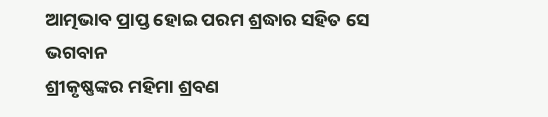ଆତ୍ମଭାବ ପ୍ରାପ୍ତ ହୋଇ ପରମ ଶ୍ରଦ୍ଧାର ସହିତ ସେ ଭଗବାନ
ଶ୍ରୀକୃଷ୍ଣଙ୍କର ମହିମା ଶ୍ରବଣ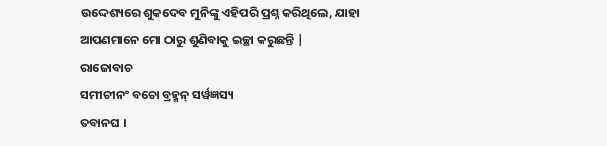ଉଦ୍ଦେଶ୍ୟରେ ଶୁକଦେବ ମୁନିଙ୍କୁ ଏହିପରି ପ୍ରଶ୍ନ କରିଥିଲେ, ଯାହା ଆପଣମାନେ ମୋ ଠାରୁ ଶୁଣିବାକୁ ଇଚ୍ଛା କରୁଛନ୍ତି |
ରାଜୋବାଚ
ସମୀଚୀନଂ ବଚୋ ବ୍ରହ୍ମନ୍ ସର୍ୱଜ୍ଞସ୍ୟ
ତବାନଘ ।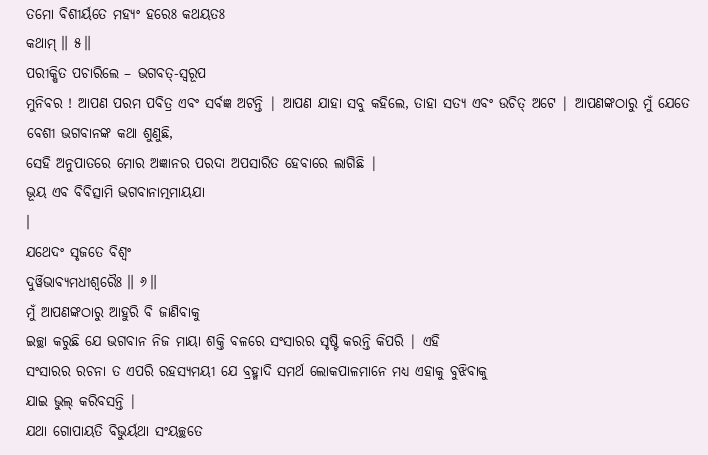ତମୋ ବିଶୀର୍ୟତେ ମହ୍ୟଂ ହରେଃ କଥୟତଃ
କଥାମ୍ ॥ ୫॥
ପରୀକ୍ଷିତ ପଚାରିଲେ – ଭଗବତ୍-ସ୍ବରୂପ
ମୁନିବର ! ଆପଣ ପରମ ପବିତ୍ର ଏବଂ ସର୍ବଜ୍ଞ ଅଟନ୍ତି | ଆପଣ ଯାହା ସବୁ କହିଲେ, ତାହା ସତ୍ୟ ଏବଂ ଉଚିତ୍ ଅଟେ | ଆପଣଙ୍କଠାରୁ ମୁଁ ଯେତେ ବେଶୀ ଭଗବାନଙ୍କ କଥା ଶୁଣୁଛି,
ସେହି ଅନୁପାତରେ ମୋର ଅଜ୍ଞାନର ପରଦା ଅପସାରିତ ହେବାରେ ଲାଗିଛି |
ଭୂୟ ଏବ ବିବିତ୍ସାମି ଭଗବାନାତ୍ମମାୟଯା
।
ଯଥେଦଂ ସୃଜତେ ବିଶ୍ୱଂ
ଦୁର୍ୱିଭାବ୍ୟମଧୀଶ୍ୱରୈଃ ॥ ୬॥
ମୁଁ ଆପଣଙ୍କଠାରୁ ଆହୁରି ବି ଜାଣିବାକୁ
ଇଚ୍ଛା କରୁଛି ଯେ ଭଗବାନ ନିଜ ମାୟା ଶକ୍ତି ବଳରେ ସଂସାରର ସୃଷ୍ଟି କରନ୍ତି କିପରି | ଏହି
ସଂସାରର ରଚନା ତ ଏପରି ରହସ୍ୟମୟୀ ଯେ ବ୍ରହ୍ମାଦି ସମର୍ଥ ଲୋକପାଳମାନେ ମଧ୍ୟ ଏହାକୁ ବୁଝିବାକୁ
ଯାଇ ଭୁଲ୍ କରିବସନ୍ତି |
ଯଥା ଗୋପାୟତି ବିଭୁର୍ୟଥା ସଂୟଚ୍ଛତେ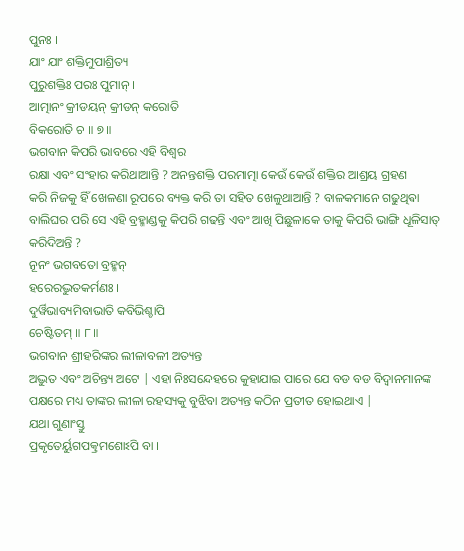ପୁନଃ ।
ଯାଂ ଯାଂ ଶକ୍ତିମୁପାଶ୍ରିତ୍ୟ
ପୁରୁଶକ୍ତିଃ ପରଃ ପୁମାନ୍ ।
ଆତ୍ମାନଂ କ୍ରୀଡୟନ୍ କ୍ରୀଡନ୍ କରୋତି
ବିକରୋତି ଚ ॥ ୭॥
ଭଗବାନ କିପରି ଭାବରେ ଏହି ବିଶ୍ବର
ରକ୍ଷା ଏବଂ ସଂହାର କରିଥାଆନ୍ତି ? ଅନନ୍ତଶକ୍ତି ପରମାତ୍ମା କେଉଁ କେଉଁ ଶକ୍ତିର ଆଶ୍ରୟ ଗ୍ରହଣ
କରି ନିଜକୁ ହିଁ ଖେଳଣା ରୂପରେ ବ୍ୟକ୍ତ କରି ତା ସହିତ ଖେଳୁଥାଆନ୍ତି ? ବାଳକମାନେ ଗଢୁଥିଵା
ବାଲିଘର ପରି ସେ ଏହି ବ୍ରହ୍ମାଣ୍ଡକୁ କିପରି ଗଢନ୍ତି ଏବଂ ଆଖି ପିଛୁଳାକେ ତାକୁ କିପରି ଭାଙ୍ଗି ଧୂଳିସାତ୍
କରିଦିଅନ୍ତି ?
ନୂନଂ ଭଗବତୋ ବ୍ରହ୍ମନ୍
ହରେରଦ୍ଭୁତକର୍ମଣଃ ।
ଦୁର୍ୱିଭାବ୍ୟମିବାଭାତି କବିଭିଶ୍ଚାପି
ଚେଷ୍ଟିତମ୍ ॥ ୮॥
ଭଗବାନ ଶ୍ରୀହରିଙ୍କର ଲୀଳାବଳୀ ଅତ୍ୟନ୍ତ
ଅଦ୍ଭୁତ ଏବଂ ଅଚିନ୍ତ୍ୟ ଅଟେ | ଏହା ନିଃସନ୍ଦେହରେ କୁହାଯାଇ ପାରେ ଯେ ବଡ ବଡ ବିଦ୍ବାନମାନଙ୍କ
ପକ୍ଷରେ ମଧ୍ୟ ତାଙ୍କର ଲୀଳା ରହସ୍ୟକୁ ବୁଝିବା ଅତ୍ୟନ୍ତ କଠିନ ପ୍ରତୀତ ହୋଇଥାଏ |
ଯଥା ଗୁଣାଂସ୍ତୁ
ପ୍ରକୃତେର୍ୟୁଗପତ୍କ୍ରମଶୋଽପି ବା ।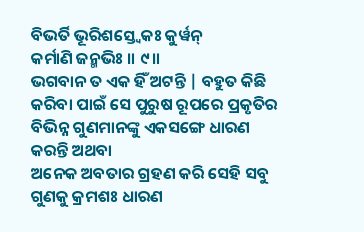ବିଭର୍ତି ଭୂରିଶସ୍ତ୍ୱେକଃ କୁର୍ୱନ୍
କର୍ମାଣି ଜନ୍ମଭିଃ ॥ ୯॥
ଭଗବାନ ତ ଏକ ହିଁ ଅଟନ୍ତି | ବହୁତ କିଛି
କରିବା ପାଇଁ ସେ ପୁରୁଷ ରୂପରେ ପ୍ରକୃତିର ବିଭିନ୍ନ ଗୁଣମାନଙ୍କୁ ଏକସଙ୍ଗେ ଧାରଣ କରନ୍ତି ଅଥବା
ଅନେକ ଅବତାର ଗ୍ରହଣ କରି ସେହି ସବୁ ଗୁଣକୁ କ୍ରମଶଃ ଧାରଣ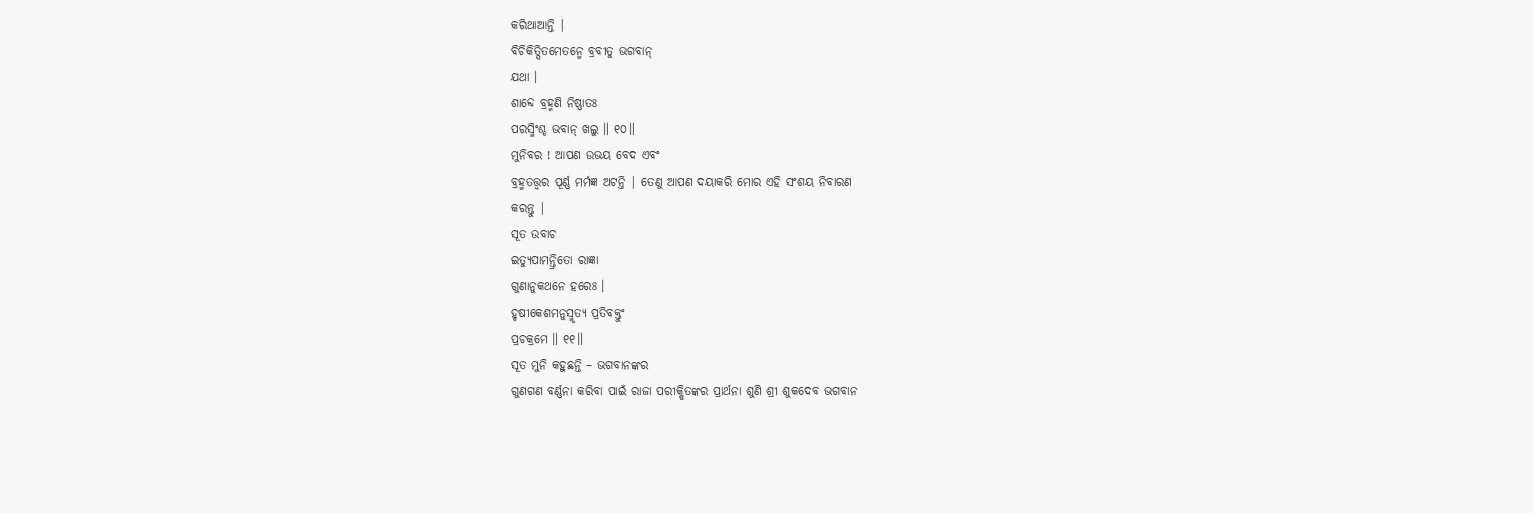କରିଥାଆନ୍ତି |
ବିଚିକିତ୍ସିତମେତନ୍ମେ ବ୍ରବୀତୁ ଭଗବାନ୍
ଯଥା ।
ଶାବ୍ଦେ ବ୍ରହ୍ମଣି ନିଷ୍ଣାତଃ
ପରସ୍ମିଂଶ୍ଚ ଭବାନ୍ ଖଲୁ ॥ ୧୦॥
ମୁନିବର ! ଆପଣ ଉଭୟ ବେଦ ଏବଂ
ବ୍ରହ୍ମତତ୍ତ୍ବର ପୂର୍ଣ୍ଣ ମର୍ମଜ୍ଞ ଅଟନ୍ତି | ତେଣୁ ଆପଣ ଦୟାକରି ମୋର ଏହି ସଂଶୟ ନିବାରଣ
କରନ୍ତୁ |
ସୂତ ଉବାଚ
ଇତ୍ୟୁପାମନ୍ତ୍ରିତୋ ରାଜ୍ଞା
ଗୁଣାନୁକଥନେ ହରେଃ ।
ହୃଷୀକେଶମନୁସ୍ମୃତ୍ୟ ପ୍ରତିବକ୍ତୁଂ
ପ୍ରଚକ୍ରମେ ॥ ୧୧॥
ସୂତ ମୁନି କହୁଛନ୍ତି – ଭଗବାନଙ୍କର
ଗୁଣଗଣ ବର୍ଣ୍ଣନା କରିବା ପାଇଁ ରାଜା ପରୀକ୍ଷିତଙ୍କର ପ୍ରାର୍ଥନା ଶୁଣି ଶ୍ରୀ ଶୁକଦେବ ଭଗବାନ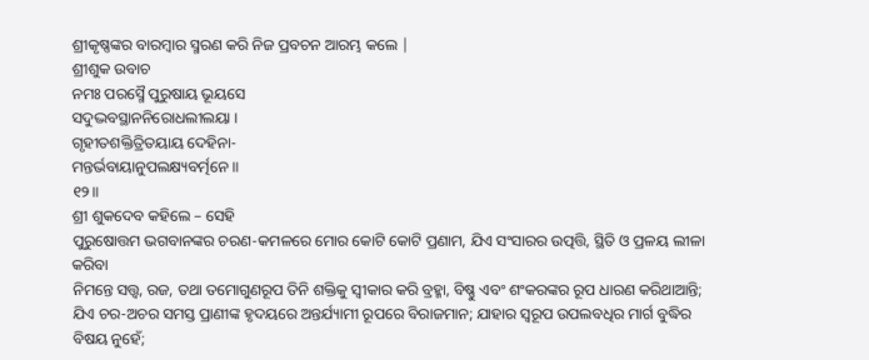ଶ୍ରୀକୃଷ୍ଣଙ୍କର ବାରମ୍ବାର ସ୍ମରଣ କରି ନିଜ ପ୍ରବଚନ ଆରମ୍ଭ କଲେ |
ଶ୍ରୀଶୁକ ଉବାଚ
ନମଃ ପରସ୍ମୈ ପୁରୁଷାୟ ଭୂୟସେ
ସଦୁଦ୍ଭବସ୍ଥାନନିରୋଧଲୀଲୟା ।
ଗୃହୀତଶକ୍ତିତ୍ରିତୟାୟ ଦେହିନା-
ମନ୍ତର୍ଭବାୟାନୁପଲକ୍ଷ୍ୟବର୍ତ୍ମନେ ॥
୧୨॥
ଶ୍ରୀ ଶୁକଦେବ କହିଲେ – ସେହି
ପୁରୁଷୋତ୍ତମ ଭଗବାନଙ୍କର ଚରଣ-କମଳରେ ମୋର କୋଟି କୋଟି ପ୍ରଣାମ, ଯିଏ ସଂସାରର ଉତ୍ପତ୍ତି, ସ୍ଥିତି ଓ ପ୍ରଳୟ ଲୀଳା କରିବା
ନିମନ୍ତେ ସତ୍ତ୍ବ, ରଜ, ତଥା ତମୋଗୁଣରୂପ ତିନି ଶକ୍ତିକୁ ସ୍ବୀକାର କରି ବ୍ରହ୍ମା, ବିଷ୍ଣୁ ଏବଂ ଶଂକରଙ୍କର ରୂପ ଧାରଣ କରିଥାଆନ୍ତି; ଯିଏ ଚର-ଅଚର ସମସ୍ତ ପ୍ରାଣୀଙ୍କ ହୃଦୟରେ ଅନ୍ତର୍ଯ୍ୟାମୀ ରୂପରେ ବିରାଜମାନ; ଯାହାର ସ୍ବରୂପ ଉପଲବଧିର ମାର୍ଗ ବୁଦ୍ଧିର ବିଷୟ ନୁହେଁ;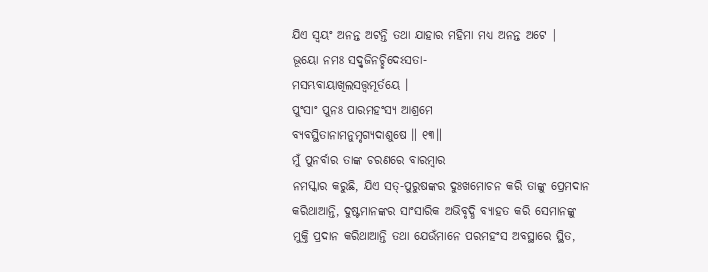ଯିଏ ସ୍ବୟଂ ଅନନ୍ତ ଅଟନ୍ତି ତଥା ଯାହାର ମହିମା ମଧ୍ୟ ଅନନ୍ତ ଅଟେ |
ଭୂୟୋ ନମଃ ସଦ୍ୱୃଜିନଚ୍ଛିଦେଽସତା-
ମସମ୍ଭବାୟାଖିଲସତ୍ତ୍ୱମୂର୍ତୟେ ।
ପୁଂସାଂ ପୁନଃ ପାରମହଂସ୍ୟ ଆଶ୍ରମେ
ବ୍ୟବସ୍ଥିତାନାମନୁମୃଗ୍ୟଦାଶୁଷେ ॥ ୧୩॥
ମୁଁ ପୁନର୍ବାର ତାଙ୍କ ଚରଣରେ ବାରମ୍ବାର
ନମସ୍କାର କରୁଛି, ଯିଏ ସତ୍-ପୁରୁଷଙ୍କର ଦୁଃଖମୋଚନ କରି ତାଙ୍କୁ ପ୍ରେମଦାନ
କରିଥାଆନ୍ତି, ଦୁଷ୍ଟମାନଙ୍କର ସାଂସାରିକ ଅଭିବୃଦ୍ଧି ବ୍ୟାହତ କରି ସେମାନଙ୍କୁ
ମୁକ୍ତି ପ୍ରଦାନ କରିଥାଆନ୍ତି ତଥା ଯେଉଁମାନେ ପରମହଂସ ଅବସ୍ଥାରେ ସ୍ଥିତ,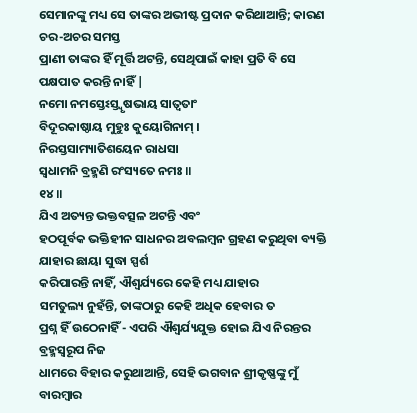ସେମାନଙ୍କୁ ମଧ୍ୟ ସେ ତାଙ୍କର ଅଭୀଷ୍ଟ ପ୍ରଦାନ କରିଥାଆନ୍ତି; କାରଣ ଚର-ଅଚର ସମସ୍ତ
ପ୍ରାଣୀ ତାଙ୍କର ହିଁ ମୂର୍ତ୍ତି ଅଟନ୍ତି, ସେଥିପାଇଁ କାହା ପ୍ରତି ବି ସେ
ପକ୍ଷପାତ କରନ୍ତି ନାହିଁ |
ନମୋ ନମସ୍ତେଽସ୍ତ୍ୱୃଷଭାୟ ସାତ୍ୱତାଂ
ବିଦୂରକାଷ୍ଠାୟ ମୁହୁଃ କୁୟୋଗିନାମ୍ ।
ନିରସ୍ତସାମ୍ୟାତିଶୟେନ ରାଧସା
ସ୍ୱଧାମନି ବ୍ରହ୍ମଣି ରଂସ୍ୟତେ ନମଃ ॥
୧୪॥
ଯିଏ ଅତ୍ୟନ୍ତ ଭକ୍ତବତ୍ସଳ ଅଟନ୍ତି ଏବଂ
ହଠପୂର୍ବକ ଭକ୍ତିହୀନ ସାଧନର ଅବଲମ୍ବନ ଗ୍ରହଣ କରୁଥିବା ବ୍ୟକ୍ତି ଯାହାର ଛାୟା ସୁଦ୍ଧା ସ୍ପର୍ଶ
କରିପାରନ୍ତି ନାହିଁ, ଐଶ୍ବର୍ଯ୍ୟରେ କେହି ମଧ୍ୟ ଯାହାର
ସମତୁଲ୍ୟ ନୁହଁନ୍ତି, ତାଙ୍କଠାରୁ କେହି ଅଧିକ ହେବାର ତ
ପ୍ରଶ୍ନ ହିଁ ଉଠେନାହିଁ - ଏପରି ଐଶ୍ବର୍ଯ୍ୟଯୁକ୍ତ ହୋଇ ଯିଏ ନିରନ୍ତର ବ୍ରହ୍ମସ୍ବରୂପ ନିଜ
ଧାମରେ ବିହାର କରୁଥାଆନ୍ତି, ସେହି ଭଗବାନ ଶ୍ରୀକୃଷ୍ଣଙ୍କୁ ମୁଁ
ବାରମ୍ବାର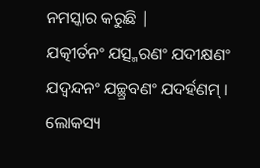ନମସ୍କାର କରୁଛି |
ଯତ୍କୀର୍ତନଂ ଯତ୍ସ୍ମରଣଂ ଯଦୀକ୍ଷଣଂ
ଯଦ୍ୱନ୍ଦନଂ ଯଚ୍ଛ୍ରବଣଂ ଯଦର୍ହଣମ୍ ।
ଲୋକସ୍ୟ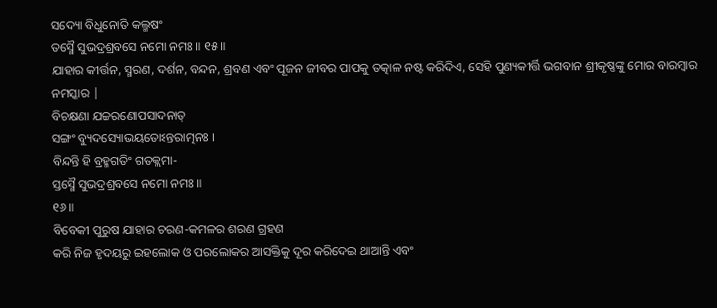ସଦ୍ୟୋ ବିଧୁନୋତି କଲ୍ମଷଂ
ତସ୍ମୈ ସୁଭଦ୍ରଶ୍ରବସେ ନମୋ ନମଃ ॥ ୧୫॥
ଯାହାର କୀର୍ତ୍ତନ, ସ୍ମରଣ, ଦର୍ଶନ, ବନ୍ଦନ, ଶ୍ରବଣ ଏବଂ ପୂଜନ ଜୀବର ପାପକୁ ତତ୍କାଳ ନଷ୍ଟ କରିଦିଏ, ସେହି ପୁଣ୍ୟକୀର୍ତ୍ତି ଭଗବାନ ଶ୍ରୀକୃଷ୍ଣଙ୍କୁ ମୋର ବାରମ୍ବାର ନମସ୍କାର |
ବିଚକ୍ଷଣା ଯଚ୍ଚରଣୋପସାଦନାତ୍
ସଙ୍ଗଂ ବ୍ୟୁଦସ୍ୟୋଭୟତୋଽନ୍ତରାତ୍ମନଃ ।
ବିନ୍ଦନ୍ତି ହି ବ୍ରହ୍ମଗତିଂ ଗତକ୍ଲମା-
ସ୍ତସ୍ମୈ ସୁଭଦ୍ରଶ୍ରବସେ ନମୋ ନମଃ ॥
୧୬॥
ବିବେକୀ ପୁରୁଷ ଯାହାର ଚରଣ-କମଳର ଶରଣ ଗ୍ରହଣ
କରି ନିଜ ହୃଦୟରୁ ଇହଲୋକ ଓ ପରଲୋକର ଆସକ୍ତିକୁ ଦୂର କରିଦେଇ ଥାଆନ୍ତି ଏବଂ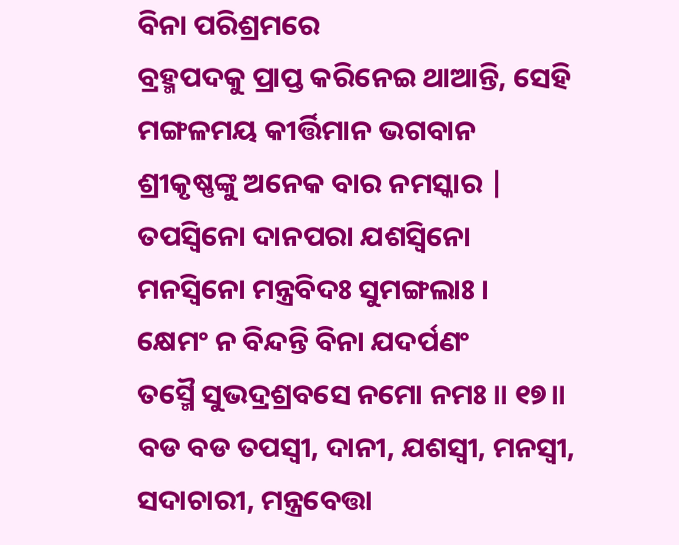ବିନା ପରିଶ୍ରମରେ
ବ୍ରହ୍ମପଦକୁ ପ୍ରାପ୍ତ କରିନେଇ ଥାଆନ୍ତି, ସେହି ମଙ୍ଗଳମୟ କୀର୍ତ୍ତିମାନ ଭଗବାନ
ଶ୍ରୀକୃଷ୍ଣଙ୍କୁ ଅନେକ ବାର ନମସ୍କାର |
ତପସ୍ୱିନୋ ଦାନପରା ଯଶସ୍ୱିନୋ
ମନସ୍ୱିନୋ ମନ୍ତ୍ରବିଦଃ ସୁମଙ୍ଗଲାଃ ।
କ୍ଷେମଂ ନ ବିନ୍ଦନ୍ତି ବିନା ଯଦର୍ପଣଂ
ତସ୍ମୈ ସୁଭଦ୍ରଶ୍ରବସେ ନମୋ ନମଃ ॥ ୧୭॥
ବଡ ବଡ ତପସ୍ବୀ, ଦାନୀ, ଯଶସ୍ବୀ, ମନସ୍ବୀ, ସଦାଚାରୀ, ମନ୍ତ୍ରବେତ୍ତା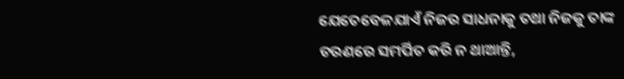ଯେତେବେଳଯାଏଁ ନିଜର ସାଧନାକୁ ତଥା ନିଜକୁ ତାଙ୍କ
ଚରଣରେ ସମର୍ପିତ କରି ନ ଥାଆନ୍ତି,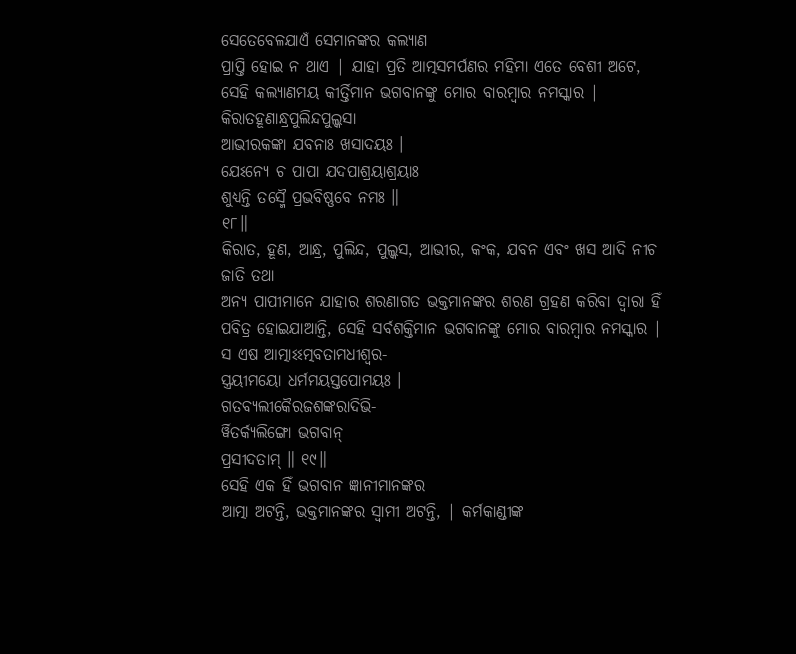ସେତେବେଳଯାଏଁ ସେମାନଙ୍କର କଲ୍ୟାଣ
ପ୍ରାପ୍ତି ହୋଇ ନ ଥାଏ | ଯାହା ପ୍ରତି ଆତ୍ମସମର୍ପଣର ମହିମା ଏତେ ବେଶୀ ଅଟେ, ସେହି କଲ୍ୟାଣମୟ କୀର୍ତ୍ତିମାନ ଭଗବାନଙ୍କୁ ମୋର ବାରମ୍ବାର ନମସ୍କାର |
କିରାତହୂଣାନ୍ଧ୍ରପୁଲିନ୍ଦପୁଲ୍କସା
ଆଭୀରକଙ୍କା ଯବନାଃ ଖସାଦୟଃ ।
ଯେଽନ୍ୟେ ଚ ପାପା ଯଦପାଶ୍ରୟାଶ୍ରୟାଃ
ଶୁଧ୍ୟନ୍ତି ତସ୍ମୈ ପ୍ରଭବିଷ୍ଣବେ ନମଃ ॥
୧୮॥
କିରାତ, ହୂଣ, ଆନ୍ଧ୍ର, ପୁଲିନ୍ଦ, ପୁଲ୍କସ, ଆଭୀର, କଂକ, ଯବନ ଏବଂ ଖସ ଆଦି ନୀଚ ଜାତି ତଥା
ଅନ୍ୟ ପାପୀମାନେ ଯାହାର ଶରଣାଗତ ଭକ୍ତମାନଙ୍କର ଶରଣ ଗ୍ରହଣ କରିବା ଦ୍ବାରା ହିଁ ପବିତ୍ର ହୋଇଯାଆନ୍ତି, ସେହି ସର୍ବଶକ୍ତିମାନ ଭଗବାନଙ୍କୁ ମୋର ବାରମ୍ବାର ନମସ୍କାର |
ସ ଏଷ ଆତ୍ମାଽଽତ୍ମବତାମଧୀଶ୍ୱର-
ସ୍ତ୍ରୟୀମୟୋ ଧର୍ମମୟସ୍ତପୋମୟଃ ।
ଗତବ୍ୟଲୀକୈରଜଶଙ୍କରାଦିଭି-
ର୍ୱିତର୍କ୍ୟଲିଙ୍ଗୋ ଭଗବାନ୍
ପ୍ରସୀଦତାମ୍ ॥ ୧୯॥
ସେହି ଏକ ହିଁ ଭଗବାନ ଜ୍ଞାନୀମାନଙ୍କର
ଆତ୍ମା ଅଟନ୍ତି, ଭକ୍ତମାନଙ୍କର ସ୍ବାମୀ ଅଟନ୍ତି, | କର୍ମକାଣ୍ଡୀଙ୍କ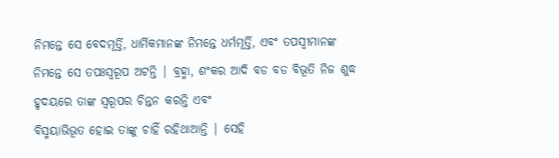ନିମନ୍ତେ ସେ ବେଦମୂର୍ତ୍ତି, ଧାର୍ମିକମାନଙ୍କ ନିମନ୍ତେ ଧର୍ମମୂର୍ତ୍ତି, ଏବଂ ତପସ୍ବୀମାନଙ୍କ ନିମନ୍ତେ ସେ ତପଃସ୍ବରୂପ ଅଟନ୍ତି | ବ୍ରହ୍ମା, ଶଂକର ଆଦି ବଡ ବଡ ବିଭୂତି ନିଜ ଶୁଦ୍ଧ ହୃଦୟରେ ତାଙ୍କ ସ୍ବରୂପର ଚିନ୍ତନ କରନ୍ତି ଏବଂ
ବିସ୍ମୟାଭିଭୂତ ହୋଇ ତାଙ୍କୁ ଚାହିଁ ରହିଥାଆନ୍ତି | ସେହି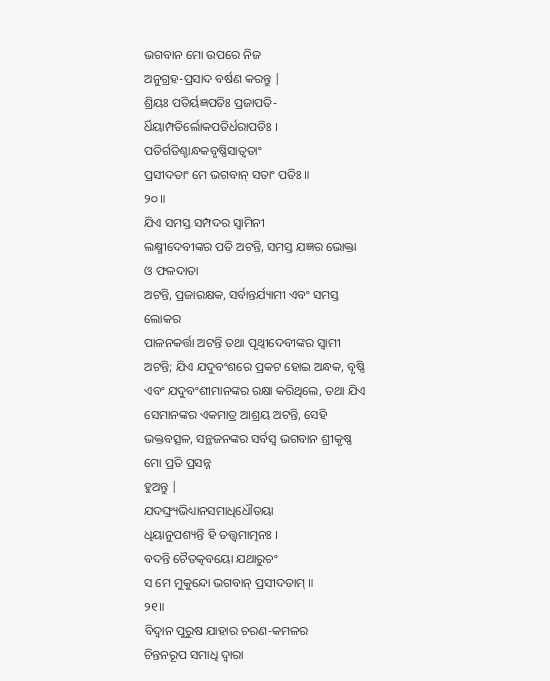ଭଗବାନ ମୋ ଉପରେ ନିଜ
ଅନୁଗ୍ରହ-ପ୍ରସାଦ ବର୍ଷଣ କରନ୍ତୁ |
ଶ୍ରିୟଃ ପତିର୍ୟଜ୍ଞପତିଃ ପ୍ରଜାପତି-
ର୍ଧିୟାମ୍ପତିର୍ଲୋକପତିର୍ଧରାପତିଃ ।
ପତିର୍ଗତିଶ୍ଚାନ୍ଧକବୃଷ୍ଣିସାତ୍ୱତାଂ
ପ୍ରସୀଦତାଂ ମେ ଭଗବାନ୍ ସତାଂ ପତିଃ ॥
୨୦॥
ଯିଏ ସମସ୍ତ ସମ୍ପଦର ସ୍ବାମିନୀ
ଲକ୍ଷ୍ମୀଦେବୀଙ୍କର ପତି ଅଟନ୍ତି, ସମସ୍ତ ଯଜ୍ଞର ଭୋକ୍ତା ଓ ଫଳଦାତା
ଅଟନ୍ତି, ପ୍ରଜାରକ୍ଷକ, ସର୍ବାନ୍ତର୍ଯ୍ୟାମୀ ଏବଂ ସମସ୍ତ ଲୋକର
ପାଳନକର୍ତ୍ତା ଅଟନ୍ତି ତଥା ପୃଥ୍ବୀଦେବୀଙ୍କର ସ୍ବାମୀ ଅଟନ୍ତି; ଯିଏ ଯଦୁବଂଶରେ ପ୍ରକଟ ହୋଇ ଅନ୍ଧକ, ବୃଷ୍ଣି ଏବଂ ଯଦୁବଂଶୀମାନଙ୍କର ରକ୍ଷା କରିଥିଲେ, ତଥା ଯିଏ ସେମାନଙ୍କର ଏକମାତ୍ର ଆଶ୍ରୟ ଅଟନ୍ତି, ସେହି ଭକ୍ତବତ୍ସଳ, ସନ୍ଥଜନଙ୍କର ସର୍ବସ୍ବ ଭଗବାନ ଶ୍ରୀକୃଷ୍ଣ ମୋ ପ୍ରତି ପ୍ରସନ୍ନ
ହୁଅନ୍ତୁ |
ଯଦଙ୍ଘ୍ର୍ୟଭିଧ୍ୟାନସମାଧିଧୌତୟା
ଧିୟାନୁପଶ୍ୟନ୍ତି ହି ତତ୍ତ୍ୱମାତ୍ମନଃ ।
ବଦନ୍ତି ଚୈତତ୍କବୟୋ ଯଥାରୁଚଂ
ସ ମେ ମୁକୁନ୍ଦୋ ଭଗବାନ୍ ପ୍ରସୀଦତାମ୍ ॥
୨୧॥
ବିଦ୍ବାନ ପୁରୁଷ ଯାହାର ଚରଣ-କମଳର
ଚିନ୍ତନରୂପ ସମାଧି ଦ୍ବାରା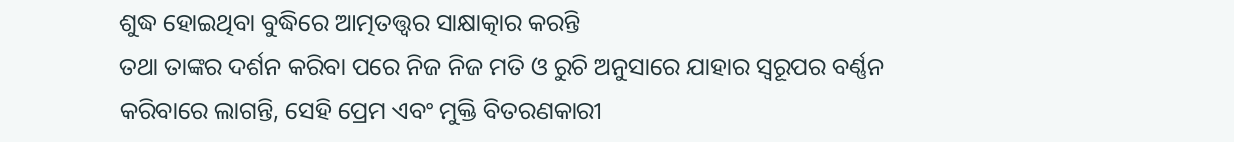ଶୁଦ୍ଧ ହୋଇଥିବା ବୁଦ୍ଧିରେ ଆତ୍ମତତ୍ତ୍ବର ସାକ୍ଷାତ୍କାର କରନ୍ତି
ତଥା ତାଙ୍କର ଦର୍ଶନ କରିବା ପରେ ନିଜ ନିଜ ମତି ଓ ରୁଚି ଅନୁସାରେ ଯାହାର ସ୍ବରୂପର ବର୍ଣ୍ଣନ
କରିବାରେ ଲାଗନ୍ତି, ସେହି ପ୍ରେମ ଏବଂ ମୁକ୍ତି ବିତରଣକାରୀ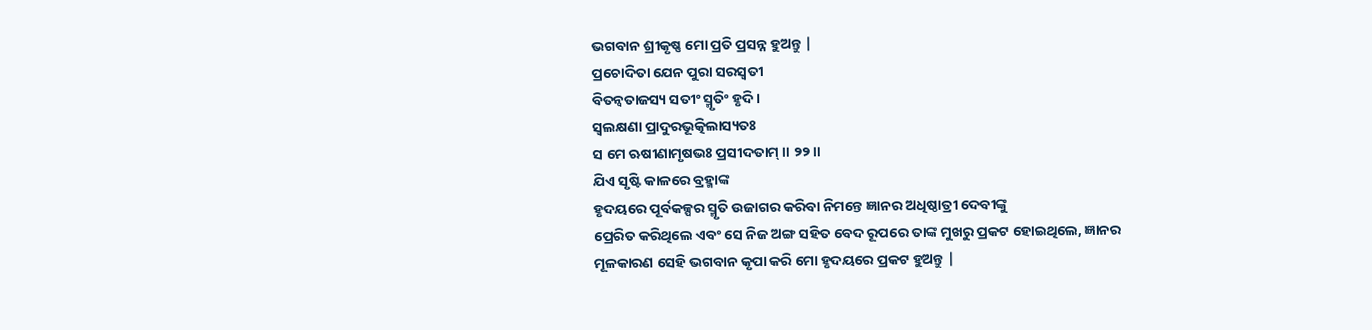ଭଗବାନ ଶ୍ରୀକୃଷ୍ଣ ମୋ ପ୍ରତି ପ୍ରସନ୍ନ ହୁଅନ୍ତୁ |
ପ୍ରଚୋଦିତା ଯେନ ପୁରା ସରସ୍ୱତୀ
ବିତନ୍ୱତାଜସ୍ୟ ସତୀଂ ସ୍ମୃତିଂ ହୃଦି ।
ସ୍ୱଲକ୍ଷଣା ପ୍ରାଦୁରଭୂତ୍କିଲାସ୍ୟତଃ
ସ ମେ ଋଷୀଣାମୃଷଭଃ ପ୍ରସୀଦତାମ୍ ॥ ୨୨॥
ଯିଏ ସୃଷ୍ଟି କାଳରେ ବ୍ରହ୍ମାଙ୍କ
ହୃଦୟରେ ପୂର୍ବକଳ୍ପର ସ୍ମୃତି ଉଜାଗର କରିବା ନିମନ୍ତେ ଜ୍ଞାନର ଅଧିଷ୍ଠାତ୍ରୀ ଦେବୀଙ୍କୁ
ପ୍ରେରିତ କରିଥିଲେ ଏବଂ ସେ ନିଜ ଅଙ୍ଗ ସହିତ ବେଦ ରୂପରେ ତାଙ୍କ ମୁଖରୁ ପ୍ରକଟ ହୋଇଥିଲେ, ଜ୍ଞାନର ମୂଳକାରଣ ସେହି ଭଗବାନ କୃପା କରି ମୋ ହୃଦୟରେ ପ୍ରକଟ ହୁଅନ୍ତୁ |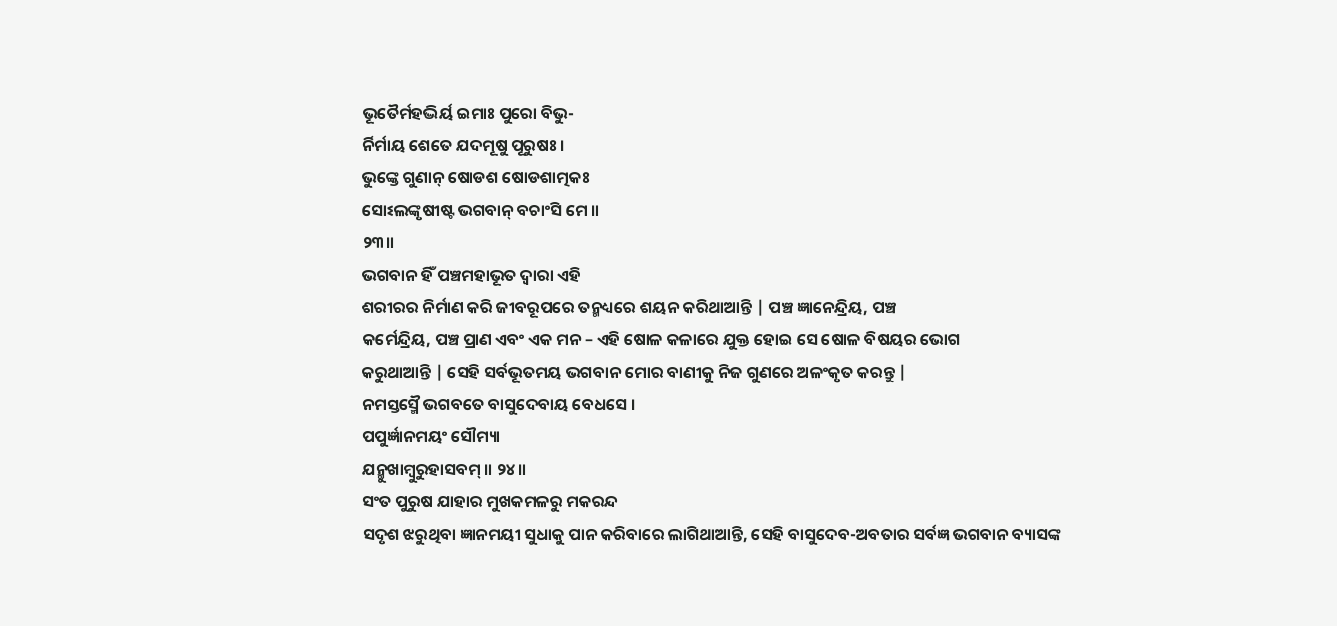ଭୂତୈର୍ମହଦ୍ଭିର୍ୟ ଇମାଃ ପୁରୋ ବିଭୁ-
ର୍ନିର୍ମାୟ ଶେତେ ଯଦମୂଷୁ ପୂରୁଷଃ ।
ଭୁଙ୍କ୍ତେ ଗୁଣାନ୍ ଷୋଡଶ ଷୋଡଶାତ୍ମକଃ
ସୋଽଲଙ୍କୃଷୀଷ୍ଟ ଭଗବାନ୍ ବଚାଂସି ମେ ॥
୨୩॥
ଭଗବାନ ହିଁ ପଞ୍ଚମହାଭୂତ ଦ୍ବାରା ଏହି
ଶରୀରର ନିର୍ମାଣ କରି ଜୀବରୂପରେ ତନ୍ମଧ୍ୟରେ ଶୟନ କରିଥାଆନ୍ତି | ପଞ୍ଚ ଜ୍ଞାନେନ୍ଦ୍ରିୟ, ପଞ୍ଚ
କର୍ମେନ୍ଦ୍ରିୟ, ପଞ୍ଚ ପ୍ରାଣ ଏବଂ ଏକ ମନ – ଏହି ଷୋଳ କଳାରେ ଯୁକ୍ତ ହୋଇ ସେ ଷୋଳ ବିଷୟର ଭୋଗ
କରୁଥାଆନ୍ତି | ସେହି ସର୍ବଭୂତମୟ ଭଗବାନ ମୋର ବାଣୀକୁ ନିଜ ଗୁଣରେ ଅଳଂକୃତ କରନ୍ତୁ |
ନମସ୍ତସ୍ମୈ ଭଗବତେ ବାସୁଦେବାୟ ବେଧସେ ।
ପପୁର୍ଜ୍ଞାନମୟଂ ସୌମ୍ୟା
ଯନ୍ମୁଖାମ୍ବୁରୁହାସବମ୍ ॥ ୨୪॥
ସଂତ ପୁରୁଷ ଯାହାର ମୁଖକମଳରୁ ମକରନ୍ଦ
ସଦୃଶ ଝରୁଥିବା ଜ୍ଞାନମୟୀ ସୁଧାକୁ ପାନ କରିବାରେ ଲାଗିଥାଆନ୍ତି, ସେହି ବାସୁଦେବ-ଅବତାର ସର୍ବଜ୍ଞ ଭଗବାନ ବ୍ୟାସଙ୍କ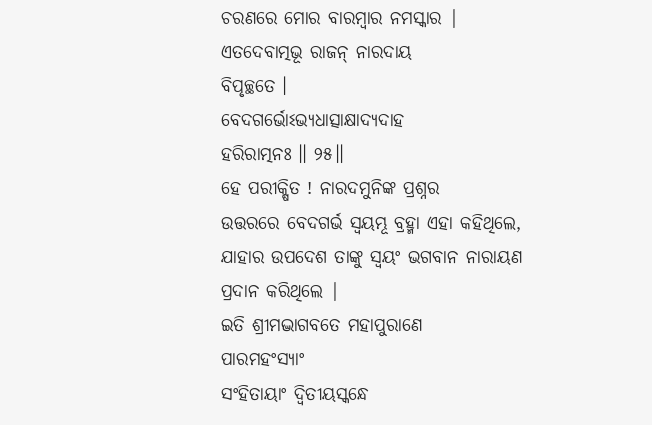ଚରଣରେ ମୋର ବାରମ୍ବାର ନମସ୍କାର |
ଏତଦେବାତ୍ମଭୂ ରାଜନ୍ ନାରଦାୟ
ବିପୃଚ୍ଛତେ ।
ବେଦଗର୍ଭୋଽଭ୍ୟଧାତ୍ସାକ୍ଷାଦ୍ୟଦାହ
ହରିରାତ୍ମନଃ ॥ ୨୫॥
ହେ ପରୀକ୍ଷିତ ! ନାରଦମୁନିଙ୍କ ପ୍ରଶ୍ନର
ଉତ୍ତରରେ ବେଦଗର୍ଭ ସ୍ବୟମ୍ଭୂ ବ୍ରହ୍ମା ଏହା କହିଥିଲେ, ଯାହାର ଉପଦେଶ ତାଙ୍କୁ ସ୍ବୟଂ ଭଗବାନ ନାରାୟଣ ପ୍ରଦାନ କରିଥିଲେ |
ଇତି ଶ୍ରୀମଦ୍ଭାଗବତେ ମହାପୁରାଣେ
ପାରମହଂସ୍ୟାଂ
ସଂହିତାୟାଂ ଦ୍ୱିତୀୟସ୍କନ୍ଧେ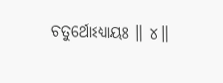ଚତୁର୍ଥୋଽଧ୍ୟାୟଃ ॥ ୪॥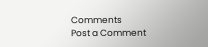Comments
Post a Comment